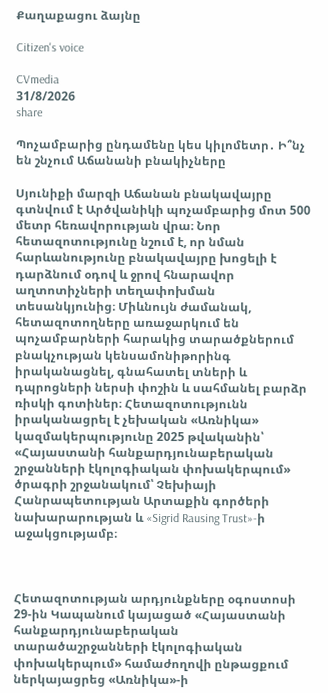Քաղաքացու ձայնը

Citizen's voice

CVmedia
31/8/2026
share

Պոչամբարից ընդամենը կես կիլոմետր․ Ի՞նչ են շնչում Աճանանի բնակիչները

Սյունիքի մարզի Աճանան բնակավայրը գտնվում է Արծվանիկի պոչամբարից մոտ 500 մետր հեռավորության վրա։ Նոր հետազոտությունը նշում է, որ նման հարևանությունը բնակավայրը խոցելի է դարձնում օդով և ջրով հնարավոր աղտոտիչների տեղափոխման տեսանկյունից։ Միևնույն ժամանակ, հետազոտողները առաջարկում են պոչամբարների հարակից տարածքներում բնակչության կենսամոնիթորինգ իրականացնել, գնահատել տների և դպրոցների ներսի փոշին և սահմանել բարձր ռիսկի գոտիներ։ Հետազոտությունն իրականացրել է չեխական «Առնիկա» կազմակերպությունը 2025 թվականին՝ «Հայաստանի հանքարդյունաբերական շրջանների էկոլոգիական փոխակերպում» ծրագրի շրջանակում՝ Չեխիայի Հանրապետության Արտաքին գործերի նախարարության և «Sigrid Rausing Trust»-ի աջակցությամբ։



Հետազոտության արդյունքները օգոստոսի 29-ին Կապանում կայացած «Հայաստանի հանքարդյունաբերական տարածաշրջանների էկոլոգիական փոխակերպում» համաժողովի ընթացքում ներկայացրեց «Առնիկա»-ի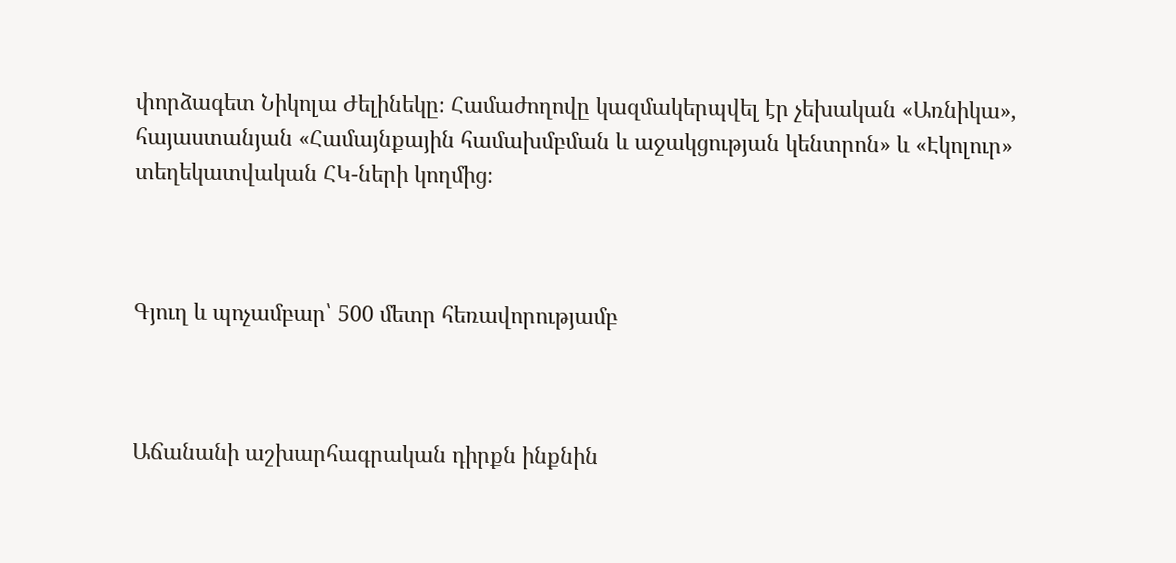փորձագետ Նիկոլա Ժելինեկը։ Համաժողովը կազմակերպվել էր չեխական «Առնիկա», հայաստանյան «Համայնքային համախմբման և աջակցության կենտրոն» և «Էկոլուր» տեղեկատվական ՀԿ-ների կողմից։



Գյուղ և պոչամբար՝ 500 մետր հեռավորությամբ



Աճանանի աշխարհագրական դիրքն ինքնին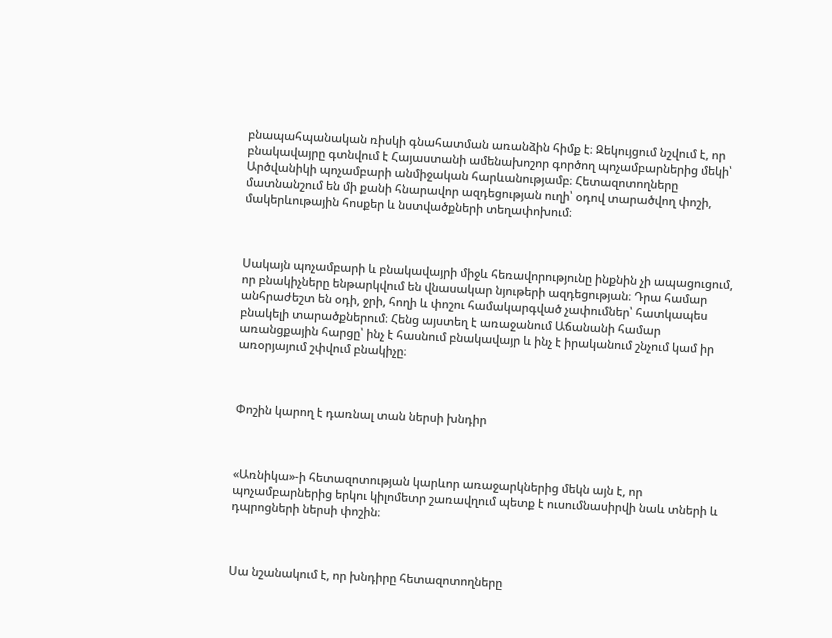բնապահպանական ռիսկի գնահատման առանձին հիմք է։ Զեկույցում նշվում է, որ բնակավայրը գտնվում է Հայաստանի ամենախոշոր գործող պոչամբարներից մեկի՝ Արծվանիկի պոչամբարի անմիջական հարևանությամբ։ Հետազոտողները մատնանշում են մի քանի հնարավոր ազդեցության ուղի՝ օդով տարածվող փոշի, մակերևութային հոսքեր և նստվածքների տեղափոխում։



Սակայն պոչամբարի և բնակավայրի միջև հեռավորությունը ինքնին չի ապացուցում, որ բնակիչները ենթարկվում են վնասակար նյութերի ազդեցության։ Դրա համար անհրաժեշտ են օդի, ջրի, հողի և փոշու համակարգված չափումներ՝ հատկապես բնակելի տարածքներում։ Հենց այստեղ է առաջանում Աճանանի համար առանցքային հարցը՝ ինչ է հասնում բնակավայր և ինչ է իրականում շնչում կամ իր առօրյայում շփվում բնակիչը։



Փոշին կարող է դառնալ տան ներսի խնդիր



«Առնիկա»-ի հետազոտության կարևոր առաջարկներից մեկն այն է, որ պոչամբարներից երկու կիլոմետր շառավղում պետք է ուսումնասիրվի նաև տների և դպրոցների ներսի փոշին։



Սա նշանակում է, որ խնդիրը հետազոտողները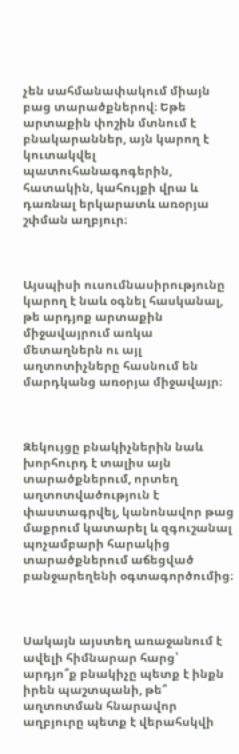չեն սահմանափակում միայն բաց տարածքներով։ Եթե արտաքին փոշին մտնում է բնակարաններ, այն կարող է կուտակվել պատուհանագոգերին, հատակին, կահույքի վրա և դառնալ երկարատև առօրյա շփման աղբյուր։



Այսպիսի ուսումնասիրությունը կարող է նաև օգնել հասկանալ, թե արդյոք արտաքին միջավայրում առկա մետաղներն ու այլ աղտոտիչները հասնում են մարդկանց առօրյա միջավայր։



Զեկույցը բնակիչներին նաև խորհուրդ է տալիս այն տարածքներում, որտեղ աղտոտվածություն է փաստագրվել, կանոնավոր թաց մաքրում կատարել և զգուշանալ պոչամբարի հարակից տարածքներում աճեցված բանջարեղենի օգտագործումից։



Սակայն այստեղ առաջանում է ավելի հիմնարար հարց՝ արդյո՞ք բնակիչը պետք է ինքն իրեն պաշտպանի, թե՞ աղտոտման հնարավոր աղբյուրը պետք է վերահսկվի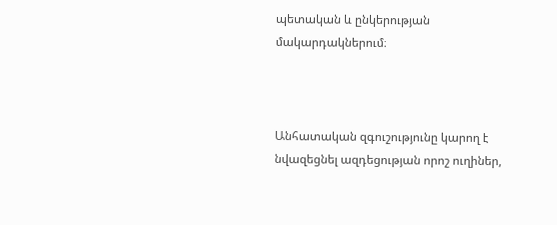պետական և ընկերության մակարդակներում։



Անհատական զգուշությունը կարող է նվազեցնել ազդեցության որոշ ուղիներ,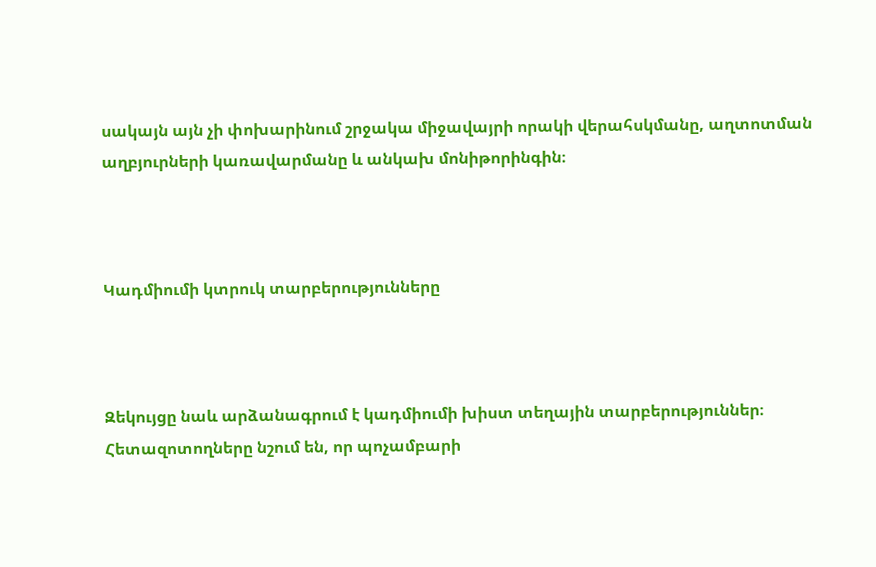սակայն այն չի փոխարինում շրջակա միջավայրի որակի վերահսկմանը, աղտոտման աղբյուրների կառավարմանը և անկախ մոնիթորինգին։



Կադմիումի կտրուկ տարբերությունները



Զեկույցը նաև արձանագրում է կադմիումի խիստ տեղային տարբերություններ։ Հետազոտողները նշում են, որ պոչամբարի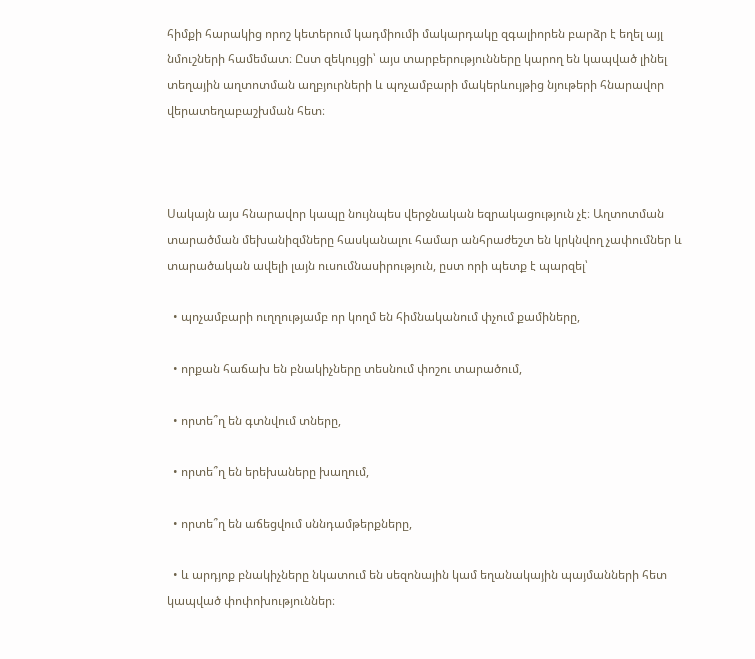հիմքի հարակից որոշ կետերում կադմիումի մակարդակը զգալիորեն բարձր է եղել այլ նմուշների համեմատ։ Ըստ զեկույցի՝ այս տարբերությունները կարող են կապված լինել տեղային աղտոտման աղբյուրների և պոչամբարի մակերևույթից նյութերի հնարավոր վերատեղաբաշխման հետ։



Սակայն այս հնարավոր կապը նույնպես վերջնական եզրակացություն չէ։ Աղտոտման տարածման մեխանիզմները հասկանալու համար անհրաժեշտ են կրկնվող չափումներ և տարածական ավելի լայն ուսումնասիրություն, ըստ որի պետք է պարզել՝

  • պոչամբարի ուղղությամբ որ կողմ են հիմնականում փչում քամիները,

  • որքան հաճախ են բնակիչները տեսնում փոշու տարածում,

  • որտե՞ղ են գտնվում տները,

  • որտե՞ղ են երեխաները խաղում,

  • որտե՞ղ են աճեցվում սննդամթերքները,

  • և արդյոք բնակիչները նկատում են սեզոնային կամ եղանակային պայմանների հետ կապված փոփոխություններ։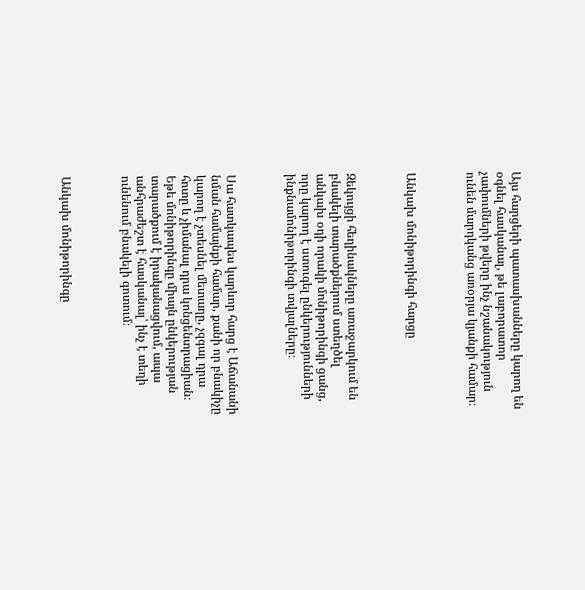Այս հարցերի պատասխանները կարող են օգնել հասկանալ, թե լաբորատոր չափումների թվերը ինչ նշանակություն ունեն մարդկանց առօրյա կյանքի համար։



Անկախ մոնիթորինգի հարցը



Զեկույցի հեղինակները առաջարկում են բնակելի տարածքներում ստեղծել անկախ օդի որակի մոնիթորինգի ցանց, որը կարող է ստուգել ընկերությունների ինքնամոնիթորինգի տվյալները։



Սա հատկապես կարևոր հարց է Աճանանի նման համայնքի համար, քանի որ բնակիչը կարող է չտեսնել մետաղը, չզգալ դրա հոտը և չիմանալ դրա կոնցենտրացիան։ Եթե մոնիթորինգը միայն ընկերության տարածքում է իրականացվում, ապա անհրաժեշտ է հասկանալ՝ ինչ է տեղի ունենում բնակելի գոտում։



Անկախ մոնիթորինգը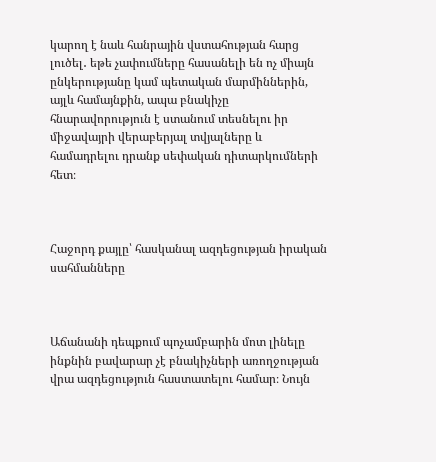կարող է նաև հանրային վստահության հարց լուծել․ եթե չափումները հասանելի են ոչ միայն ընկերությանը կամ պետական մարմիններին, այլև համայնքին, ապա բնակիչը հնարավորություն է ստանում տեսնելու իր միջավայրի վերաբերյալ տվյալները և համադրելու դրանք սեփական դիտարկումների հետ։



Հաջորդ քայլը՝ հասկանալ ազդեցության իրական սահմանները



Աճանանի դեպքում պոչամբարին մոտ լինելը ինքնին բավարար չէ բնակիչների առողջության վրա ազդեցություն հաստատելու համար։ Նույն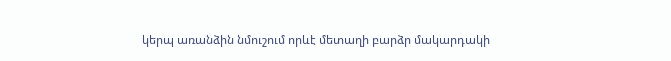կերպ առանձին նմուշում որևէ մետաղի բարձր մակարդակի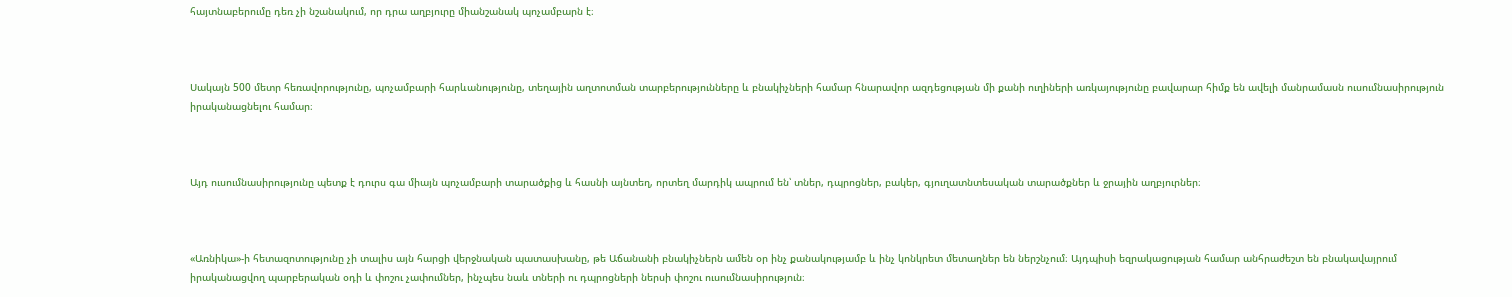հայտնաբերումը դեռ չի նշանակում, որ դրա աղբյուրը միանշանակ պոչամբարն է։



Սակայն 500 մետր հեռավորությունը, պոչամբարի հարևանությունը, տեղային աղտոտման տարբերությունները և բնակիչների համար հնարավոր ազդեցության մի քանի ուղիների առկայությունը բավարար հիմք են ավելի մանրամասն ուսումնասիրություն իրականացնելու համար։



Այդ ուսումնասիրությունը պետք է դուրս գա միայն պոչամբարի տարածքից և հասնի այնտեղ, որտեղ մարդիկ ապրում են՝ տներ, դպրոցներ, բակեր, գյուղատնտեսական տարածքներ և ջրային աղբյուրներ։



«Առնիկա»-ի հետազոտությունը չի տալիս այն հարցի վերջնական պատասխանը, թե Աճանանի բնակիչներն ամեն օր ինչ քանակությամբ և ինչ կոնկրետ մետաղներ են ներշնչում։ Այդպիսի եզրակացության համար անհրաժեշտ են բնակավայրում իրականացվող պարբերական օդի և փոշու չափումներ, ինչպես նաև տների ու դպրոցների ներսի փոշու ուսումնասիրություն։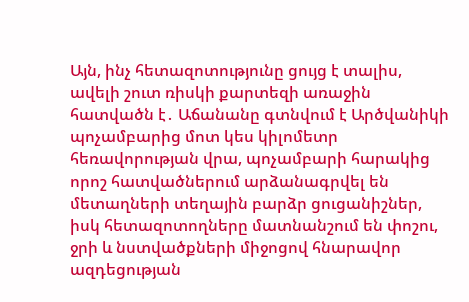Այն, ինչ հետազոտությունը ցույց է տալիս, ավելի շուտ ռիսկի քարտեզի առաջին հատվածն է․ Աճանանը գտնվում է Արծվանիկի պոչամբարից մոտ կես կիլոմետր հեռավորության վրա, պոչամբարի հարակից որոշ հատվածներում արձանագրվել են մետաղների տեղային բարձր ցուցանիշներ, իսկ հետազոտողները մատնանշում են փոշու, ջրի և նստվածքների միջոցով հնարավոր ազդեցության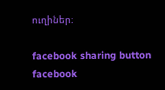ուղիներ։

facebook sharing button facebook